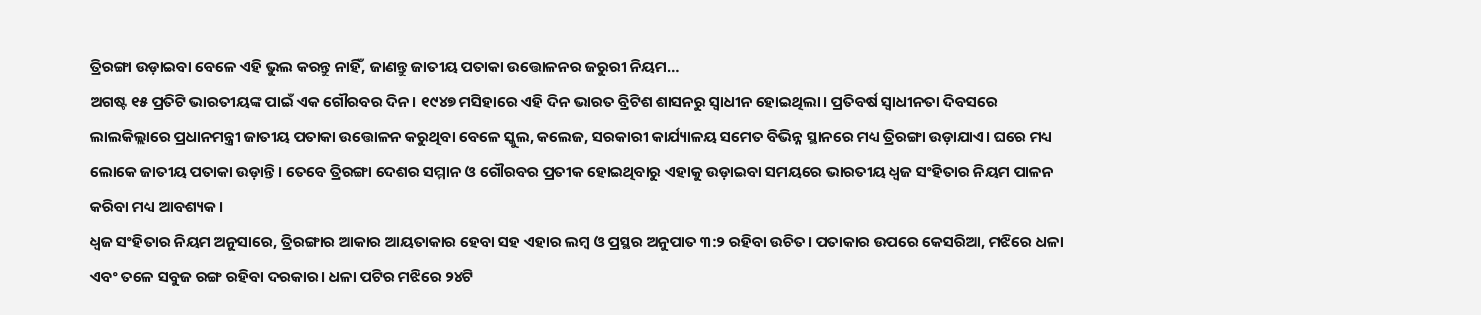ତ୍ରିରଙ୍ଗା ଉଡ଼ାଇବା ବେଳେ ଏହି ଭୁଲ କରନ୍ତୁ ନାହିଁ, ଜାଣନ୍ତୁ ଜାତୀୟ ପତାକା ଉତ୍ତୋଳନର ଜରୁରୀ ନିୟମ…
ଅଗଷ୍ଟ ୧୫ ପ୍ରତିଟି ଭାରତୀୟଙ୍କ ପାଇଁ ଏକ ଗୌରବର ଦିନ। ୧୯୪୭ ମସିହାରେ ଏହି ଦିନ ଭାରତ ବ୍ରିଟିଶ ଶାସନରୁ ସ୍ୱାଧୀନ ହୋଇଥିଲା। ପ୍ରତିବର୍ଷ ସ୍ୱାଧୀନତା ଦିବସରେ ଲାଲକିଲ୍ଲାରେ ପ୍ରଧାନମନ୍ତ୍ରୀ ଜାତୀୟ ପତାକା ଉତ୍ତୋଳନ କରୁଥିବା ବେଳେ ସ୍କୁଲ, କଲେଜ, ସରକାରୀ କାର୍ଯ୍ୟାଳୟ ସମେତ ବିଭିନ୍ନ ସ୍ଥାନରେ ମଧ୍ୟ ତ୍ରିରଙ୍ଗା ଉଡ଼ାଯାଏ। ଘରେ ମଧ୍ୟ ଲୋକେ ଜାତୀୟ ପତାକା ଉଡ଼ାନ୍ତି। ତେବେ ତ୍ରିରଙ୍ଗା ଦେଶର ସମ୍ମାନ ଓ ଗୌରବର ପ୍ରତୀକ ହୋଇଥିବାରୁ ଏହାକୁ ଉଡ଼ାଇବା ସମୟରେ ଭାରତୀୟ ଧ୍ୱଜ ସଂହିତାର ନିୟମ ପାଳନ କରିବା ମଧ୍ୟ ଆବଶ୍ୟକ।
ଧ୍ୱଜ ସଂହିତାର ନିୟମ ଅନୁସାରେ, ତ୍ରିରଙ୍ଗାର ଆକାର ଆୟତାକାର ହେବା ସହ ଏହାର ଲମ୍ବ ଓ ପ୍ରସ୍ଥର ଅନୁପାତ ୩:୨ ରହିବା ଉଚିତ। ପତାକାର ଉପରେ କେସରିଆ, ମଝିରେ ଧଳା ଏବଂ ତଳେ ସବୁଜ ରଙ୍ଗ ରହିବା ଦରକାର। ଧଳା ପଟିର ମଝିରେ ୨୪ଟି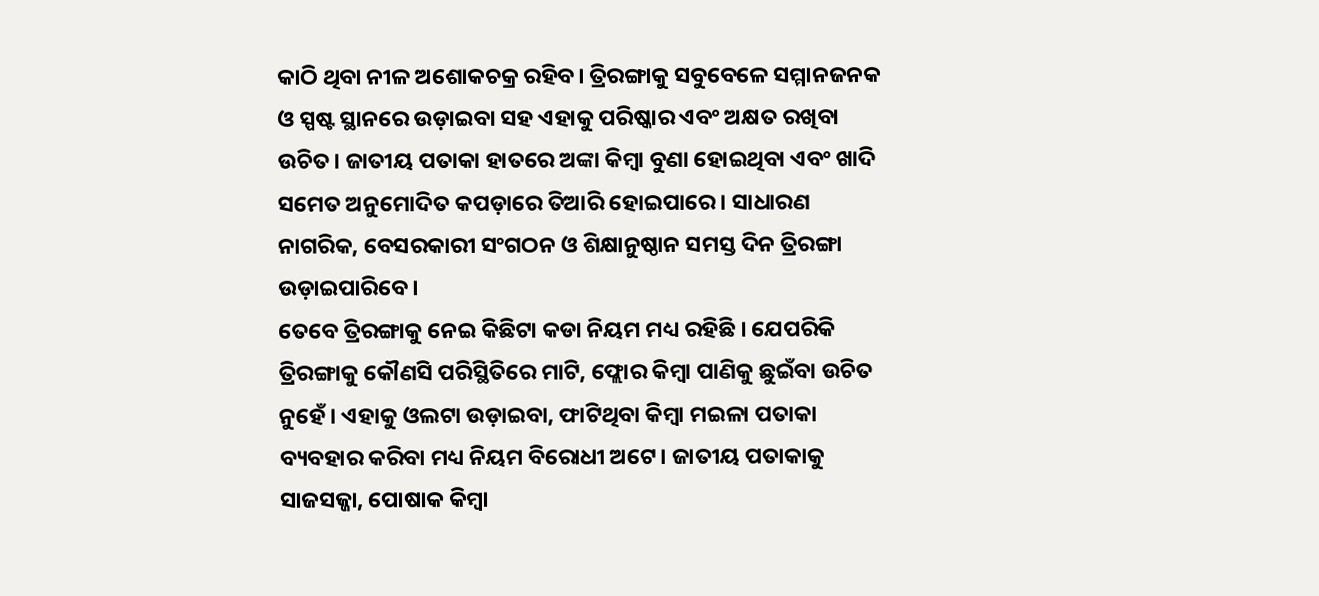କାଠି ଥିବା ନୀଳ ଅଶୋକଚକ୍ର ରହିବ। ତ୍ରିରଙ୍ଗାକୁ ସବୁବେଳେ ସମ୍ମାନଜନକ ଓ ସ୍ପଷ୍ଟ ସ୍ଥାନରେ ଉଡ଼ାଇବା ସହ ଏହାକୁ ପରିଷ୍କାର ଏବଂ ଅକ୍ଷତ ରଖିବା ଉଚିତ। ଜାତୀୟ ପତାକା ହାତରେ ଅଙ୍କା କିମ୍ବା ବୁଣା ହୋଇଥିବା ଏବଂ ଖାଦି ସମେତ ଅନୁମୋଦିତ କପଡ଼ାରେ ତିଆରି ହୋଇପାରେ। ସାଧାରଣ ନାଗରିକ, ବେସରକାରୀ ସଂଗଠନ ଓ ଶିକ୍ଷାନୁଷ୍ଠାନ ସମସ୍ତ ଦିନ ତ୍ରିରଙ୍ଗା ଉଡ଼ାଇପାରିବେ।
ତେବେ ତ୍ରିରଙ୍ଗାକୁ ନେଇ କିଛିଟା କଡା ନିୟମ ମଧ୍ୟ ରହିଛି । ଯେପରିକି ତ୍ରିରଙ୍ଗାକୁ କୌଣସି ପରିସ୍ଥିତିରେ ମାଟି, ଫ୍ଲୋର କିମ୍ବା ପାଣିକୁ ଛୁଇଁବା ଉଚିତ ନୁହେଁ। ଏହାକୁ ଓଲଟା ଉଡ଼ାଇବା, ଫାଟିଥିବା କିମ୍ବା ମଇଳା ପତାକା ବ୍ୟବହାର କରିବା ମଧ୍ୟ ନିୟମ ବିରୋଧୀ ଅଟେ। ଜାତୀୟ ପତାକାକୁ ସାଜସଜ୍ଜା, ପୋଷାକ କିମ୍ବା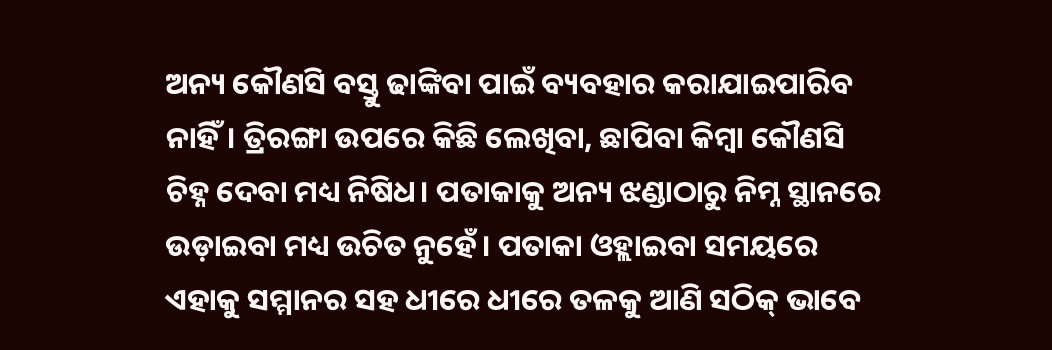ଅନ୍ୟ କୌଣସି ବସ୍ତୁ ଢାଙ୍କିବା ପାଇଁ ବ୍ୟବହାର କରାଯାଇପାରିବ ନାହିଁ। ତ୍ରିରଙ୍ଗା ଉପରେ କିଛି ଲେଖିବା, ଛାପିବା କିମ୍ବା କୌଣସି ଚିହ୍ନ ଦେବା ମଧ୍ୟ ନିଷିଧ। ପତାକାକୁ ଅନ୍ୟ ଝଣ୍ଡାଠାରୁ ନିମ୍ନ ସ୍ଥାନରେ ଉଡ଼ାଇବା ମଧ୍ୟ ଉଚିତ ନୁହେଁ। ପତାକା ଓହ୍ଲାଇବା ସମୟରେ ଏହାକୁ ସମ୍ମାନର ସହ ଧୀରେ ଧୀରେ ତଳକୁ ଆଣି ସଠିକ୍ ଭାବେ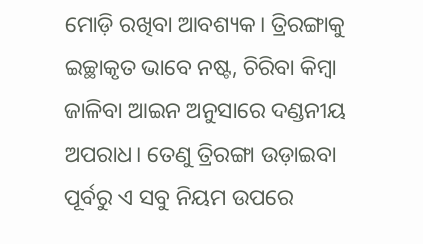ମୋଡ଼ି ରଖିବା ଆବଶ୍ୟକ। ତ୍ରିରଙ୍ଗାକୁ ଇଚ୍ଛାକୃତ ଭାବେ ନଷ୍ଟ, ଚିରିବା କିମ୍ବା ଜାଳିବା ଆଇନ ଅନୁସାରେ ଦଣ୍ଡନୀୟ ଅପରାଧ। ତେଣୁ ତ୍ରିରଙ୍ଗା ଉଡ଼ାଇବା ପୂର୍ବରୁ ଏ ସବୁ ନିୟମ ଉପରେ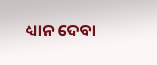ଧ୍ୟାନ ଦେବା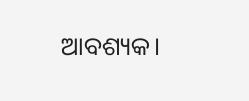ଆବଶ୍ୟକ।